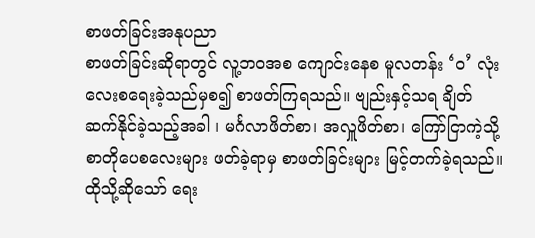စာဖတ်ခြင်းအနုပညာ
စာဖတ်ခြင်းဆိုရာတွင် လူ့ဘဝအစ ကျောင်းနေစ မူလတန်း ‘ဝ’ လုံးလေးစရေးခဲ့သည်မှစ၍ စာဖတ်ကြရသည်။ ဗျည်းနှင့်သရ ချိတ်ဆက်နိုင်ခဲ့သည့်အခါ ၊ မင်္ဂလာဖိတ်စာ၊ အလှူဖိတ်စာ၊ ကြော်ငြာကဲ့သို့ စာတိုပေစလေးများ ဖတ်ခဲ့ရာမှ စာဖတ်ခြင်းများ မြင့်တက်ခဲ့ရသည်။
ထိုသို့ဆိုသော် ရေး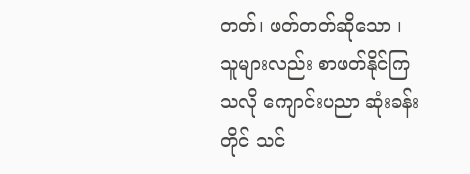တတ်၊ ဖတ်တတ်ဆိုသော ၊ သူများလည်း စာဖတ်နိုင်ကြသလို ကျောင်းပညာ ဆုံးခန်းတိုင် သင်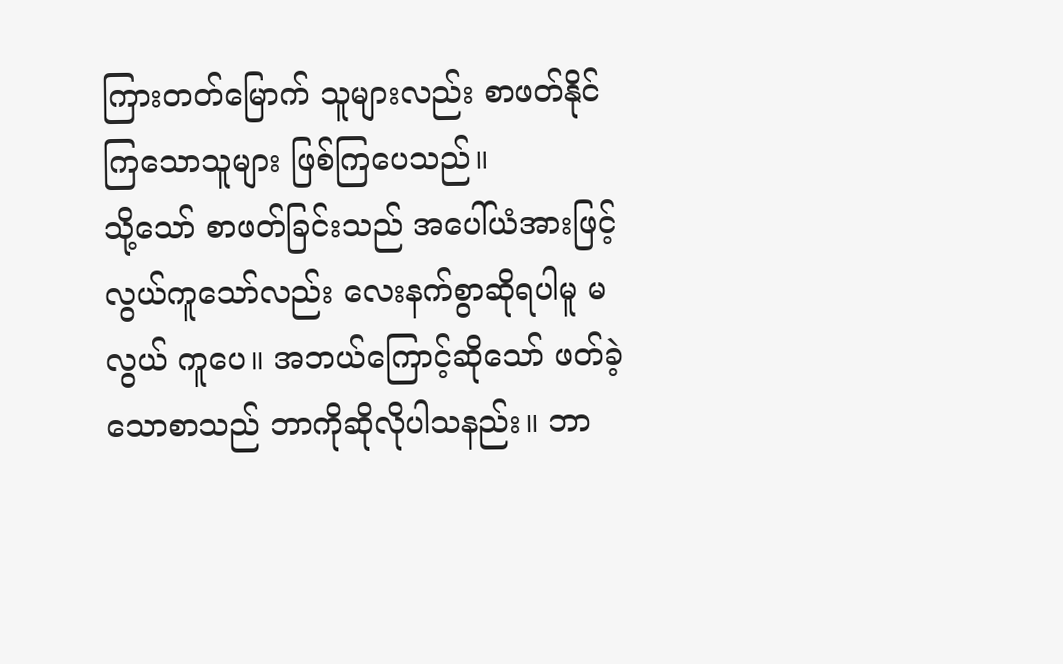ကြားတတ်မြောက် သူများလည်း စာဖတ်နိုင်ကြသောသူများ ဖြစ်ကြပေသည်။
သို့သော် စာဖတ်ခြင်းသည် အပေါ်ယံအားဖြင့် လွယ်ကူသော်လည်း လေးနက်စွာဆိုရပါမူ မလွယ် ကူပေ။ အဘယ်ကြောင့်ဆိုသော် ဖတ်ခဲ့သောစာသည် ဘာကိုဆိုလိုပါသနည်း။ ဘာ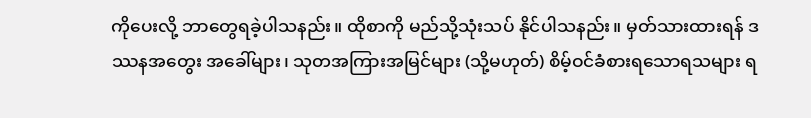ကိုပေးလို့ ဘာတွေရခဲ့ပါသနည်း။ ထိုစာကို မည်သို့သုံးသပ် နိုင်ပါသနည်း။ မှတ်သားထားရန် ဒဿနအတွေး အခေါ်များ၊ သုတအကြားအမြင်များ (သို့မဟုတ်) စိမ့်ဝင်ခံစားရသောရသများ ရ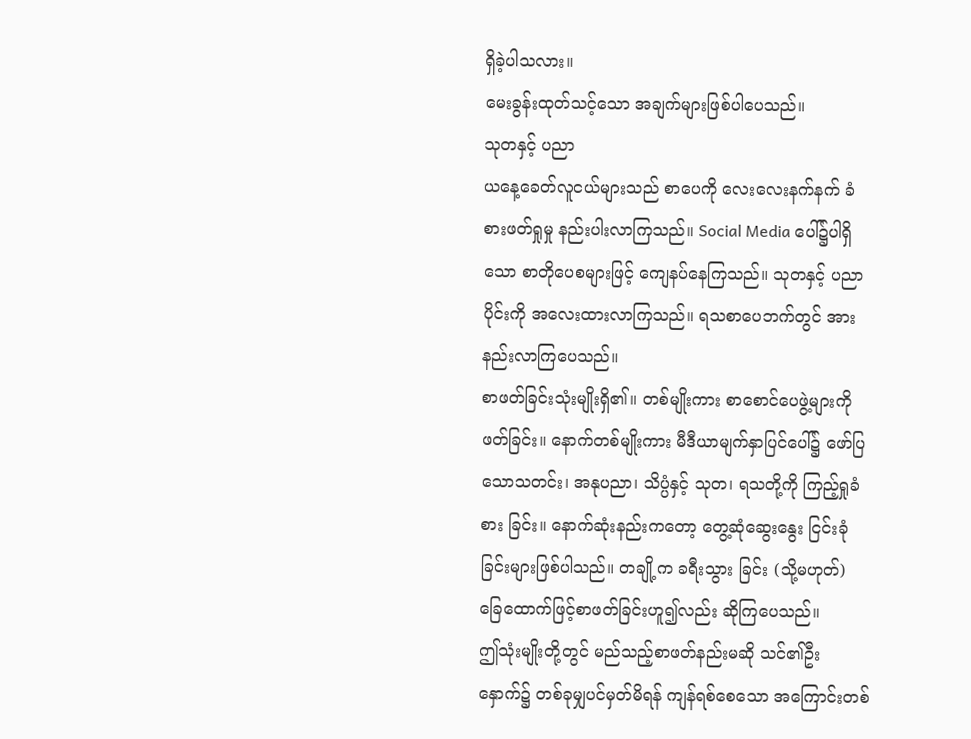ရှိခဲ့ပါသလား။
မေးခွန်းထုတ်သင့်သော အချက်များဖြစ်ပါပေသည်။
သုတနှင့် ပညာ
ယနေ့ခေတ်လူငယ်များသည် စာပေကို လေးလေးနက်နက် ခံစားဖတ်ရှုမှု နည်းပါးလာကြသည်။ Social Media ပေါ်၌ပါရှိသော စာတိုပေစများဖြင့် ကျေနပ်နေကြသည်။ သုတနှင့် ပညာပိုင်းကို အလေးထားလာကြသည်။ ရသစာပေဘက်တွင် အားနည်းလာကြပေသည်။
စာဖတ်ခြင်းသုံးမျိုးရှိ၏။ တစ်မျိုးကား စာစောင်ပေဖွဲ့များကို ဖတ်ခြင်း။ နောက်တစ်မျိုးကား မီဒီယာမျက်နှာပြင်ပေါ်၌ ဖော်ပြသောသတင်း၊ အနုပညာ၊ သိပ္ပံနှင့် သုတ၊ ရသတို့ကို ကြည့်ရှုခံစား ခြင်း။ နောက်ဆုံးနည်းကတော့ တွေ့ဆုံဆွေးနွေး ငြင်းခုံခြင်းများဖြစ်ပါသည်။ တချို့က ခရီးသွား ခြင်း (သို့မဟုတ်) ခြေထောက်ဖြင့်စာဖတ်ခြင်းဟူ၍လည်း ဆိုကြပေသည်။
ဤသုံးမျိုးတို့တွင် မည်သည့်စာဖတ်နည်းမဆို သင်၏ဦးနှောက်၌ တစ်ခုမျှပင်မှတ်မိရန် ကျန်ရစ်စေသော အကြောင်းတစ်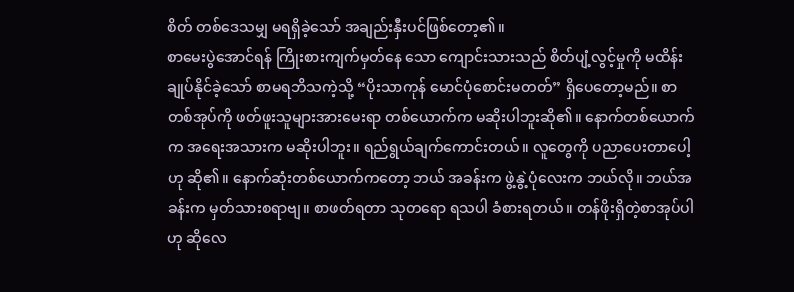စိတ် တစ်ဒေသမျှ မရရှိခဲ့သော် အချည်းနှီးပင်ဖြစ်တော့၏။
စာမေးပွဲအောင်ရန် ကြိုးစားကျက်မှတ်နေ သော ကျောင်းသားသည် စိတ်ပျံ့လွင့်မှုကို မထိန်း ချုပ်နိုင်ခဲ့သော် စာမရဘိသကဲ့သို့ “ပိုးသာကုန် မောင်ပုံစောင်းမတတ်” ရှိပေတော့မည်။ စာတစ်အုပ်ကို ဖတ်ဖူးသူများအားမေးရာ တစ်ယောက်က မဆိုးပါဘူးဆို၏။ နောက်တစ်ယောက် က အရေးအသားက မဆိုးပါဘူး။ ရည်ရွယ်ချက်ကောင်းတယ်။ လူတွေကို ပညာပေးတာပေါ့ဟု ဆို၏။ နောက်ဆုံးတစ်ယောက်ကတော့ ဘယ် အခန်းက ဖွဲ့နွဲ့ပုံလေးက ဘယ်လို။ ဘယ်အခန်းက မှတ်သားစရာဗျ။ စာဖတ်ရတာ သုတရော ရသပါ ခံစားရတယ်။ တန်ဖိုးရှိတဲ့စာအုပ်ပါဟု ဆိုလေ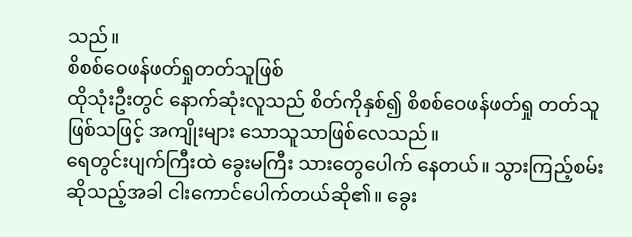သည်။
စိစစ်ဝေဖန်ဖတ်ရှုတတ်သူဖြစ်
ထိုသုံးဦးတွင် နောက်ဆုံးလူသည် စိတ်ကိုနှစ်၍ စိစစ်ဝေဖန်ဖတ်ရှု တတ်သူဖြစ်သဖြင့် အကျိုးများ သောသူသာဖြစ်လေသည်။
ရေတွင်းပျက်ကြီးထဲ ခွေးမကြီး သားတွေပေါက် နေတယ်။ သွားကြည့်စမ်းဆိုသည့်အခါ ငါးကောင်ပေါက်တယ်ဆို၏။ ခွေး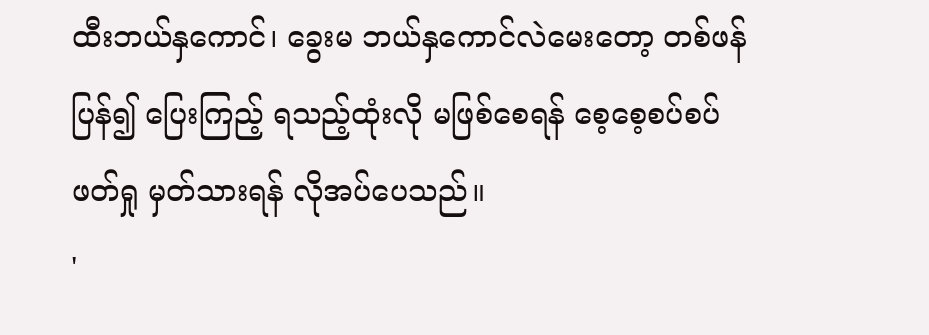ထီးဘယ်နှကောင်၊ ခွေးမ ဘယ်နှကောင်လဲမေးတော့ တစ်ဖန်ပြန်၍ ပြေးကြည့် ရသည့်ထုံးလို မဖြစ်စေရန် စေ့စေ့စပ်စပ်ဖတ်ရှု မှတ်သားရန် လိုအပ်ပေသည်။
'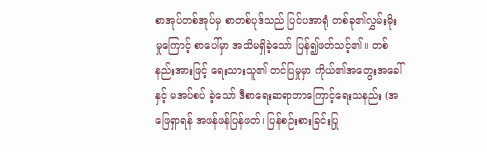စာအုပ်တစ်အုပ်မှ စာတစ်ပုဒ်သည် ပြင်ပအာရုံ တစ်ခု၏လွှမ်းမိုးမှုကြောင့် စာပေါ်မှာ အသိမရှိခဲ့သော် ပြန်၍ဖတ်သင့်၏။ တစ်နည်းအားဖြင့် ရေးသားသူ၏ တင်ပြမှုမှာ ကိုယ်၏အတွေးအခေါ်နှင့် မအပ်စပ် ခဲ့သော် ဒီစာရေးဆရာဘာကြောင့်ရေးသနည်း (အဖြေရှာရန် အဖန်ဖန်ပြန်ဖတ်၊ ပြန်စဉ်းစားခြင်းပြု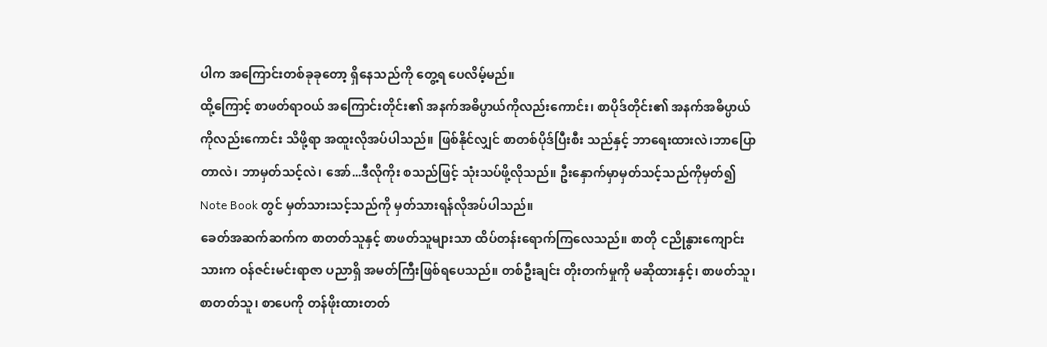ပါက အကြောင်းတစ်ခုခုတော့ ရှိနေသည်ကို တွေ့ရ ပေလိမ့်မည်။
ထို့ကြောင့် စာဖတ်ရာဝယ် အကြောင်းတိုင်း၏ အနက်အဓိပ္ပာယ်ကိုလည်းကောင်း၊ စာပိုဒ်တိုင်း၏ အနက်အဓိပ္ပာယ်ကိုလည်းကောင်း သိဖို့ရာ အထူးလိုအပ်ပါသည်။ ဖြစ်နိုင်လျှင် စာတစ်ပိုဒ်ပြီးစီး သည်နှင့် ဘာရေးထားလဲ၊ဘာပြောတာလဲ၊ ဘာမှတ်သင့်လဲ၊ အော်...ဒီလိုကိုး စသည်ဖြင့် သုံးသပ်ဖို့လိုသည်။ ဦးနှောက်မှာမှတ်သင့်သည်ကိုမှတ်၍ Note Book တွင် မှတ်သားသင့်သည်ကို မှတ်သားရန်လိုအပ်ပါသည်။
ခေတ်အဆက်ဆက်က စာတတ်သူနှင့် စာဖတ်သူများသာ ထိပ်တန်းရောက်ကြလေသည်။ စာတို ငညိုနွားကျောင်းသားက ဝန်ဇင်းမင်းရာဇာ ပညာရှိ အမတ်ကြီးဖြစ်ရပေသည်။ တစ်ဦးချင်း တိုးတက်မှုကို မဆိုထားနှင့်၊ စာဖတ်သူ၊ စာတတ်သူ၊ စာပေကို တန်ဖိုးထားတတ်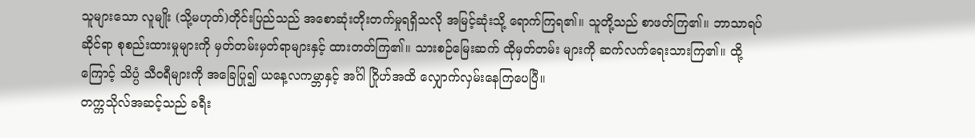သူများသော လူမျိုး (သို့မဟုတ်)တိုင်းပြည်သည် အစောဆုံးတိုးတက်မှုရရှိသလို အမြင့်ဆုံးသို့ ရောက်ကြရ၏။ သူတို့သည် စာဖတ်ကြ၏။ ဘာသာရပ်ဆိုင်ရာ စုစည်းထားမှုများကို မှတ်တမ်းမှတ်ရာများနှင့် ထားတတ်ကြ၏။ သားစဉ်မြေးဆက် ထိုမှတ်တမ်း များကို ဆက်လက်ရေးသားကြ၏။ ထို့ကြောင့် သိပ္ပံ သီဝရီများကို အခြေပြု၍ ယနေ့လကမ္ဘာနှင့် အင်္ဂါ ဂြိုဟ်အထိ လျှောက်လှမ်းနေကြပေပြီ။
တက္ကသိုလ်အဆင့်သည် ခရီး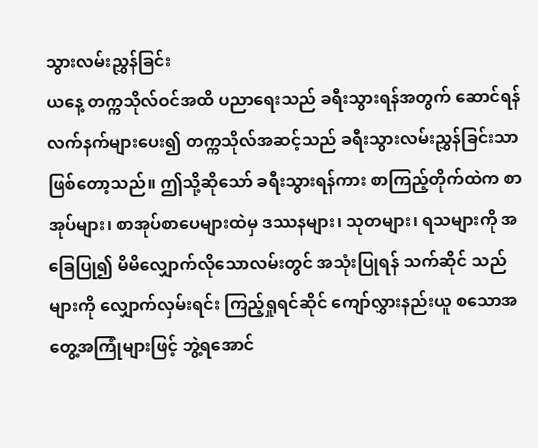သွားလမ်းညွှန်ခြင်း
ယနေ့ တက္ကသိုလ်ဝင်အထိ ပညာရေးသည် ခရီးသွားရန်အတွက် ဆောင်ရန်လက်နက်များပေး၍ တက္ကသိုလ်အဆင့်သည် ခရီးသွားလမ်းညွှန်ခြင်းသာ ဖြစ်တော့သည်။ ဤသို့ဆိုသော် ခရီးသွားရန်ကား စာကြည့်တိုက်ထဲက စာအုပ်များ၊ စာအုပ်စာပေများထဲမှ ဒဿနများ၊ သုတများ၊ ရသများကို အခြေပြု၍ မိမိလျှောက်လိုသောလမ်းတွင် အသုံးပြုရန် သက်ဆိုင် သည်များကို လျှောက်လှမ်းရင်း ကြည့်ရှုရင်ဆိုင် ကျော်လွှားနည်းယူ စသောအတွေ့အကြုံများဖြင့် ဘွဲ့ရအောင်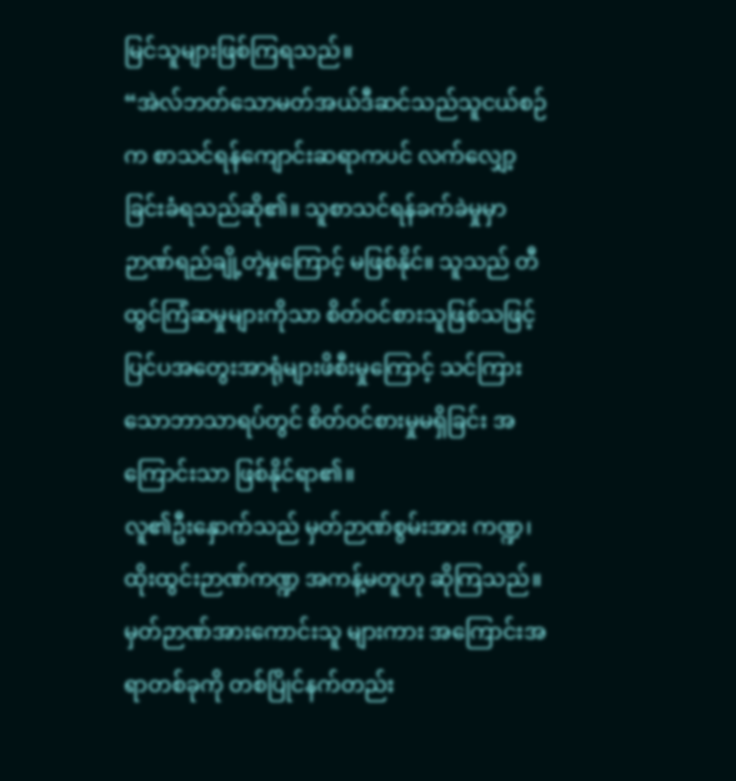မြင်သူများဖြစ်ကြရသည်။
“အဲလ်ဘတ်သောမတ်အယ်ဒီဆင်သည်သူငယ်စဉ်က စာသင်ရန်ကျောင်းဆရာကပင် လက်လျှော့ခြင်းခံရသည်ဆို၏။ သူစာသင်ရန်ခက်ခဲမှုမှာ ဉာဏ်ရည်ချို့တဲ့မှုကြောင့် မဖြစ်နိုင်။ သူသည် တီထွင်ကြံဆမှုများကိုသာ စိတ်ဝင်စားသူဖြစ်သဖြင့် ပြင်ပအတွေးအာရုံများဖိစီးမှုကြောင့် သင်ကြားသောဘာသာရပ်တွင် စိတ်ဝင်စားမှုမရှိခြင်း အကြောင်းသာ ဖြစ်နိုင်ရာ၏။
လူ၏ဦးနှောက်သည် မှတ်ဉာဏ်စွမ်းအား ကဏ္ဍ၊ ထိုးထွင်းဉာဏ်ကဏ္ဍ အကန့်မတူဟု ဆိုကြသည်။ မှတ်ဉာဏ်အားကောင်းသူ များကား အကြောင်းအရာတစ်ခုကို တစ်ပြိုင်နက်တည်း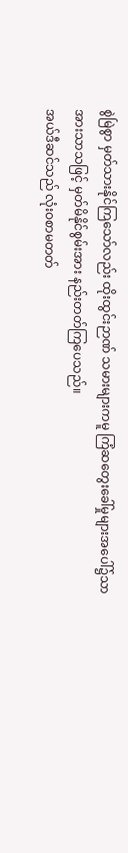စွဲမြဲစွာ မှတ်သားနိုင်ကြသော်လည်း ထိုးထွင်းဉာဏ် သမားများကမူ ကြံဆတွေးခေါ်မှုများအပေါ်၌သာ အားသာသဖြင့် မှတ်မိနိုင်စွမ်းအား နည်းတတ်ကြပေသည်။
အယ်ဒီဆင်သည် လုံးဝစာမတတ်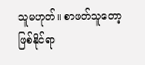သူမဟုတ်။ စာဖတ်သူတော့ဖြစ်နိုင်ရာ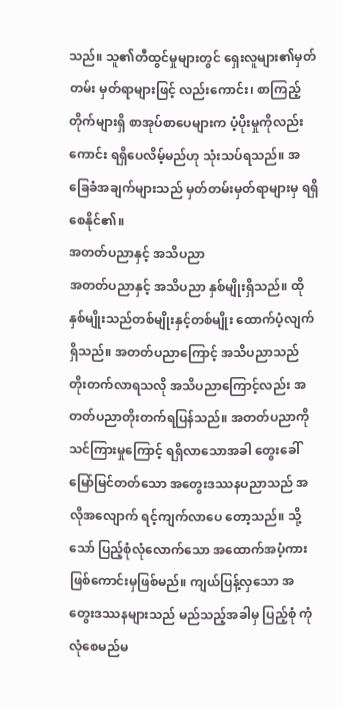သည်။ သူ၏တီထွင်မှုများတွင် ရှေးလူများ၏မှတ်တမ်း မှတ်ရာများဖြင့် လည်းကောင်း၊ စာကြည့်တိုက်များရှိ စာအုပ်စာပေများက ပံ့ပိုးမှုကိုလည်းကောင်း ရရှိပေလိမ့်မည်ဟု သုံးသပ်ရသည်။ အခြေခံအချက်များသည် မှတ်တမ်းမှတ်ရာများမှ ရရှိစေနိုင်၏။
အတတ်ပညာနှင့် အသိပညာ
အတတ်ပညာနှင့် အသိပညာ နှစ်မျိုးရှိသည်။ ထိုနှစ်မျိုးသည်တစ်မျိုးနှင့်တစ်မျိုး ထောက်ပံ့လျက် ရှိသည်။ အတတ်ပညာကြောင့် အသိပညာသည် တိုးတက်လာရသလို အသိပညာကြောင့်လည်း အတတ်ပညာတိုးတက်ရပြန်သည်။ အတတ်ပညာကို သင်ကြားမှုကြောင့် ရရှိလာသောအခါ တွေးခေါ် မြော်မြင်တတ်သော အတွေးဒဿနပညာသည် အလိုအလျောက် ရင့်ကျက်လာပေ တော့သည်။ သို့သော် ပြည့်စုံလုံလောက်သော အထောက်အပံ့ကား ဖြစ်ကောင်းမှဖြစ်မည်။ ကျယ်ပြန့်လှသော အတွေးဒဿနများသည် မည်သည့်အခါမှ ပြည့်စုံ ကုံလုံစေမည်မ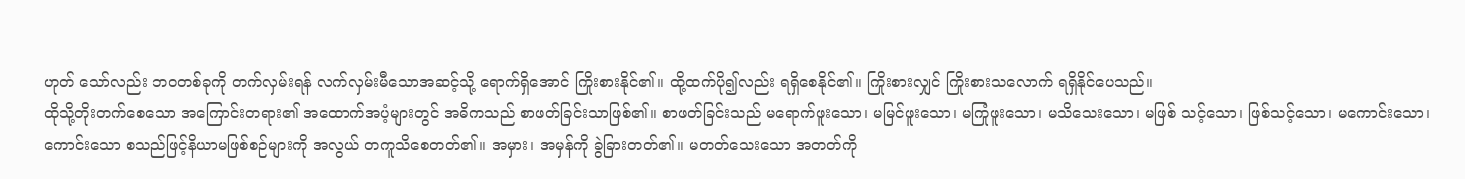ဟုတ် သော်လည်း ဘဝတစ်ခုကို တက်လှမ်းရန် လက်လှမ်းမီသောအဆင့်သို့ ရောက်ရှိအောင် ကြိုးစားနိုင်၏။ ထို့ထက်ပို၍လည်း ရရှိစေနိုင်၏။ ကြိုးစားလျှင် ကြိုးစားသလောက် ရရှိနိုင်ပေသည်။
ထိုသို့တိုးတက်စေသော အကြောင်းတရား၏ အထောက်အပံ့များတွင် အဓိကသည် စာဖတ်ခြင်းသာဖြစ်၏။ စာဖတ်ခြင်းသည် မရောက်ဖူးသော၊ မမြင်ဖူးသော၊ မကြုံဖူးသော၊ မသိသေးသော၊ မဖြစ် သင့်သော၊ ဖြစ်သင့်သော၊ မကောင်းသော၊ ကောင်းသော စသည်ဖြင့်နိယာမဖြစ်စဉ်များကို အလွယ် တကူသိစေတတ်၏။ အမှား၊ အမှန်ကို ခွဲခြားတတ်၏။ မတတ်သေးသော အတတ်ကို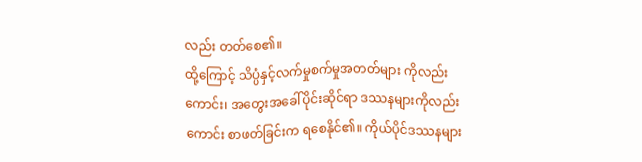လည်း တတ်စေ၏။
ထို့ကြောင့် သိပ္ပံနှင့်လက်မှုစက်မှုအတတ်များ ကိုလည်းကောင်း၊ အတွေးအခေါ်ပိုင်းဆိုင်ရာ ဒဿနများကိုလည်းကောင်း စာဖတ်ခြင်းက ရစေနိုင်၏။ ကိုယ်ပိုင်ဒဿနများ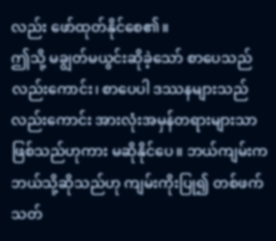လည်း ဖော်ထုတ်နိုင်စေ၏။
ဤသို့ မချွတ်မယွင်းဆိုခဲ့သော် စာပေသည် လည်းကောင်း၊ စာပေပါ ဒဿနများသည် လည်းကောင်း အားလုံးအမှန်တရားများသာ ဖြစ်သည်ဟုကား မဆိုနိုင်ပေ။ ဘယ်ကျမ်းက ဘယ်သို့ဆိုသည်ဟု ကျမ်းကိုးပြု၍ တစ်ဖက်သတ်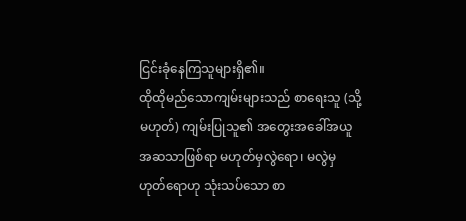ငြင်းခုံနေကြသူများရှိ၏။
ထိုထိုမည်သောကျမ်းများသည် စာရေးသူ (သို့မဟုတ်) ကျမ်းပြုသူ၏ အတွေးအခေါ်အယူ အဆသာဖြစ်ရာ မဟုတ်မှလွဲရော၊ မလွဲမှဟုတ်ရောဟု သုံးသပ်သော စာ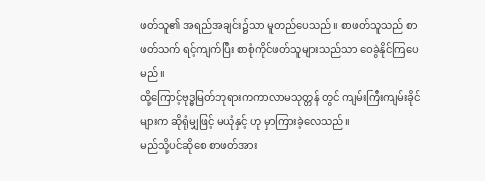ဖတ်သူ၏ အရည်အချင်း၌သာ မူတည်ပေသည်။ စာဖတ်သူသည် စာဖတ်သက် ရင့်ကျက်ပြီး စာစုံကိုင်ဖတ်သူများသည်သာ ဝေခွဲနိုင်ကြပေမည်။
ထို့ကြောင့်ဗုဒ္ဓမြတ်ဘုရားကကာလာမသုတ္တန် တွင် ကျမ်းကြီးကျမ်းခိုင်များက ဆိုရုံမျှဖြင့် မယုံနှင့် ဟု မှာကြားခဲ့လေသည်။
မည်သို့ပင်ဆိုစေ စာဖတ်အား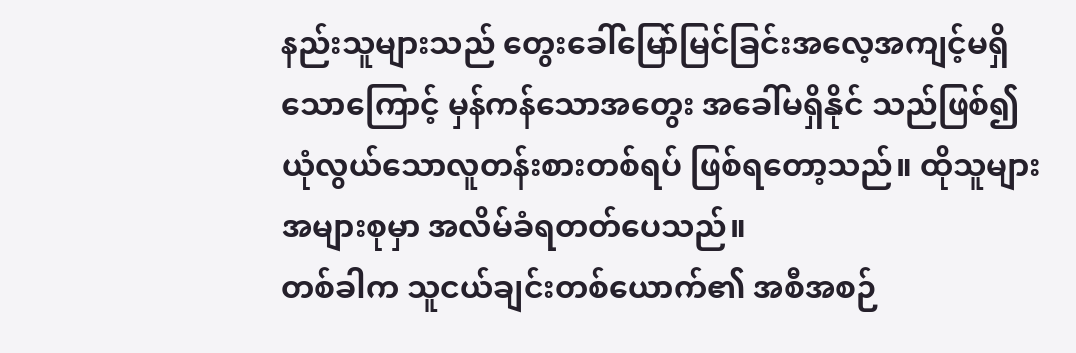နည်းသူများသည် တွေးခေါ်မြော်မြင်ခြင်းအလေ့အကျင့်မရှိ သောကြောင့် မှန်ကန်သောအတွေး အခေါ်မရှိနိုင် သည်ဖြစ်၍ ယုံလွယ်သောလူတန်းစားတစ်ရပ် ဖြစ်ရတော့သည်။ ထိုသူများအများစုမှာ အလိမ်ခံရတတ်ပေသည်။
တစ်ခါက သူငယ်ချင်းတစ်ယောက်၏ အစီအစဉ်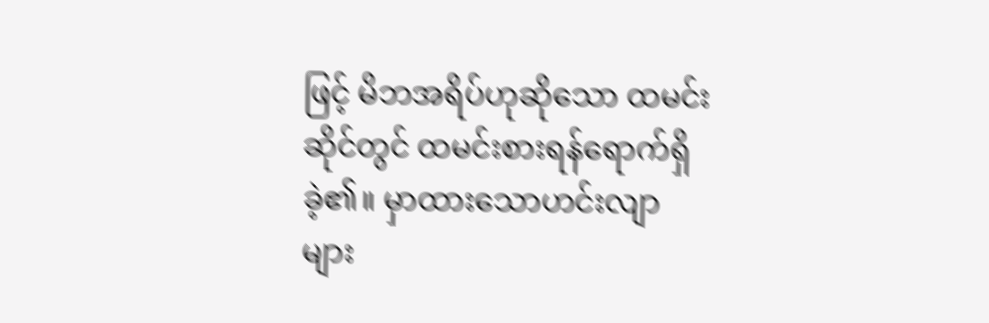ဖြင့် မိဘအရိပ်ဟုဆိုသော ထမင်းဆိုင်တွင် ထမင်းစားရန်ရောက်ရှိခဲ့၏။ မှာထားသောဟင်းလျာ များ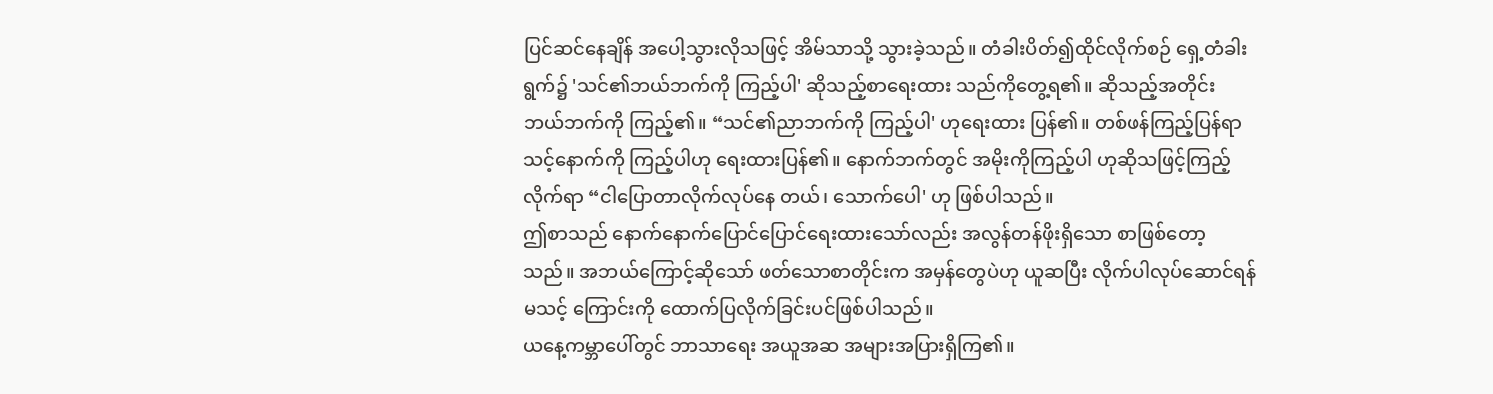ပြင်ဆင်နေချိန် အပေါ့သွားလိုသဖြင့် အိမ်သာသို့ သွားခဲ့သည်။ တံခါးပိတ်၍ထိုင်လိုက်စဉ် ရှေ့တံခါးရွက်၌ 'သင်၏ဘယ်ဘက်ကို ကြည့်ပါ' ဆိုသည့်စာရေးထား သည်ကိုတွေ့ရ၏။ ဆိုသည့်အတိုင်း ဘယ်ဘက်ကို ကြည့်၏။ “သင်၏ညာဘက်ကို ကြည့်ပါ' ဟုရေးထား ပြန်၏။ တစ်ဖန်ကြည့်ပြန်ရာ သင့်နောက်ကို ကြည့်ပါဟု ရေးထားပြန်၏။ နောက်ဘက်တွင် အမိုးကိုကြည့်ပါ ဟုဆိုသဖြင့်ကြည့်လိုက်ရာ “ငါပြောတာလိုက်လုပ်နေ တယ်၊ သောက်ပေါ' ဟု ဖြစ်ပါသည်။
ဤစာသည် နောက်နောက်ပြောင်ပြောင်ရေးထားသော်လည်း အလွန်တန်ဖိုးရှိသော စာဖြစ်တော့ သည်။ အဘယ်ကြောင့်ဆိုသော် ဖတ်သောစာတိုင်းက အမှန်တွေပဲဟု ယူဆပြီး လိုက်ပါလုပ်ဆောင်ရန်မသင့် ကြောင်းကို ထောက်ပြလိုက်ခြင်းပင်ဖြစ်ပါသည်။
ယနေ့ကမ္ဘာပေါ်တွင် ဘာသာရေး အယူအဆ အများအပြားရှိကြ၏။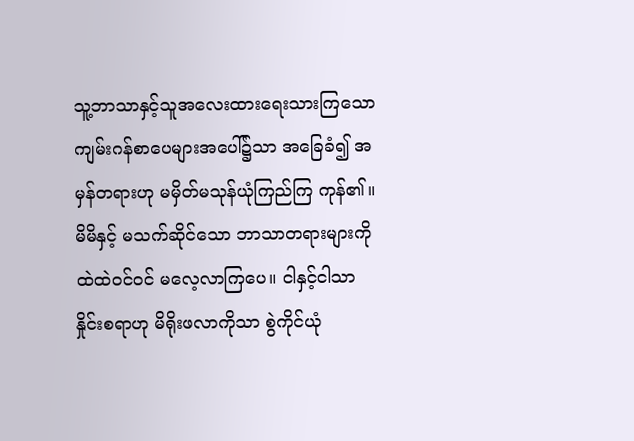သူ့ဘာသာနှင့်သူအလေးထားရေးသားကြသော ကျမ်းဂန်စာပေများအပေါ်၌သာ အခြေခံ၍ အမှန်တရားဟု မမှိတ်မသုန်ယုံကြည်ကြ ကုန်၏။ မိမိနှင့် မသက်ဆိုင်သော ဘာသာတရားများကို ထဲထဲဝင်ဝင် မလေ့လာကြပေ။ ငါနှင့်ငါသာ နှိုင်းစရာဟု မိရိုးဖလာကိုသာ စွဲကိုင်ယုံ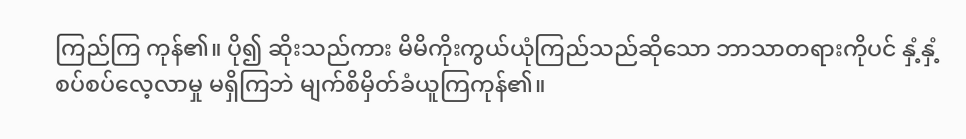ကြည်ကြ ကုန်၏။ ပို၍ ဆိုးသည်ကား မိမိကိုးကွယ်ယုံကြည်သည်ဆိုသော ဘာသာတရားကိုပင် နှံ့နှံ့စပ်စပ်လေ့လာမှု မရှိကြဘဲ မျက်စိမှိတ်ခံယူကြကုန်၏။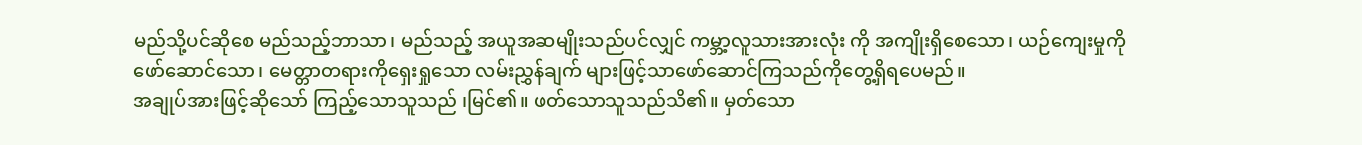မည်သို့ပင်ဆိုစေ မည်သည့်ဘာသာ၊ မည်သည့် အယူအဆမျိုးသည်ပင်လျှင် ကမ္ဘာ့လူသားအားလုံး ကို အကျိုးရှိစေသော၊ ယဉ်ကျေးမှုကို ဖော်ဆောင်သော၊ မေတ္တာတရားကိုရှေးရှုသော လမ်းညွှန်ချက် များဖြင့်သာဖော်ဆောင်ကြသည်ကိုတွေ့ရှိရပေမည်။
အချုပ်အားဖြင့်ဆိုသော် ကြည့်သောသူသည် ၊မြင်၏။ ဖတ်သောသူသည်သိ၏။ မှတ်သော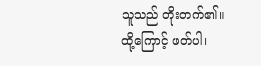သူသည် တိုးတက်၏။ ထို့ကြောင့် ဖတ်ပါ၊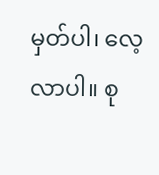မှတ်ပါ၊ လေ့လာပါ။ စု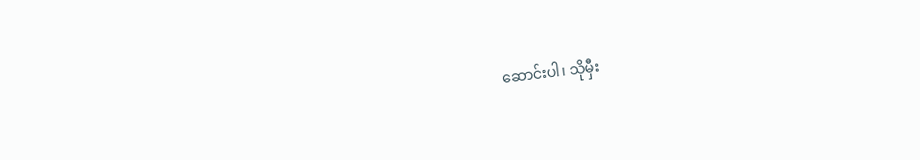ဆောင်းပါ၊ သိုမှီး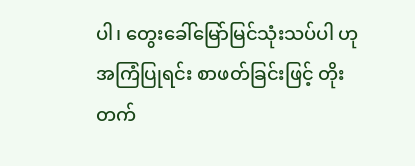ပါ၊ တွေးခေါ်မြော်မြင်သုံးသပ်ပါ ဟုအကြံပြုရင်း စာဖတ်ခြင်းဖြင့် တိုးတက်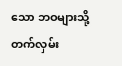သော ဘဝများသို့ တက်လှမ်း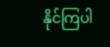နိုင်ကြပါ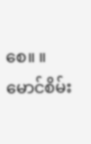စေ။ ။
မောင်စိမ်း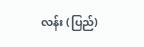လန်း (ပြည်)